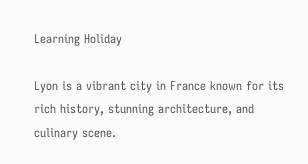Learning Holiday

Lyon is a vibrant city in France known for its rich history, stunning architecture, and culinary scene.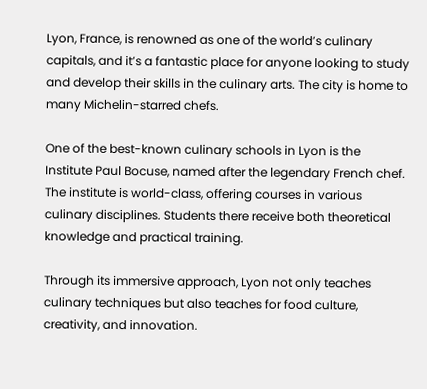Lyon, France, is renowned as one of the world’s culinary capitals, and it’s a fantastic place for anyone looking to study and develop their skills in the culinary arts. The city is home to many Michelin-starred chefs.

One of the best-known culinary schools in Lyon is the Institute Paul Bocuse, named after the legendary French chef. The institute is world-class, offering courses in various culinary disciplines. Students there receive both theoretical knowledge and practical training.

Through its immersive approach, Lyon not only teaches culinary techniques but also teaches for food culture, creativity, and innovation.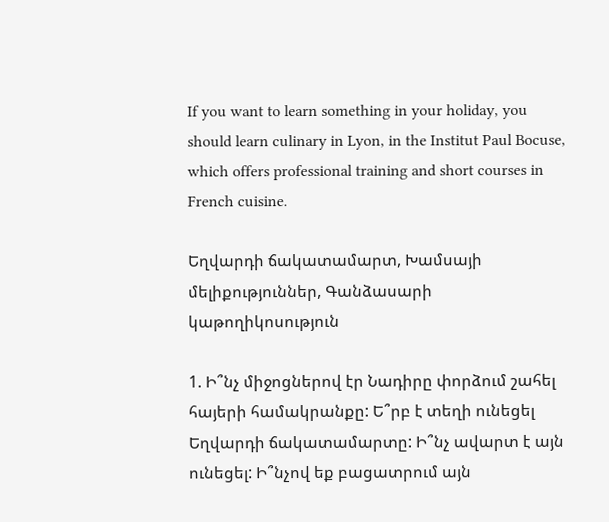If you want to learn something in your holiday, you should learn culinary in Lyon, in the Institut Paul Bocuse, which offers professional training and short courses in French cuisine.

Եղվարդի ճակատամարտ, Խամսայի մելիքություններ, Գանձասարի կաթողիկոսություն

1. Ի՞նչ միջոցներով էր Նադիրը փորձում շահել հայերի համակրանքը: Ե՞րբ է տեղի ունեցել Եղվարդի ճակատամարտը: Ի՞նչ ավարտ է այն ունեցել: Ի՞նչով եք բացատրում այն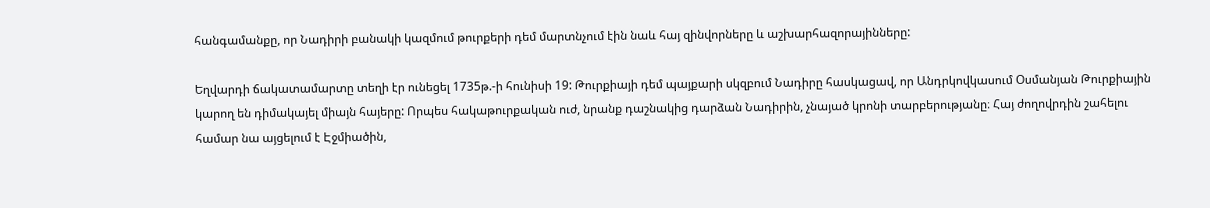հանգամանքը, որ Նադիրի բանակի կազմում թուրքերի դեմ մարտնչում էին նաև հայ զինվորները և աշխարհազորայինները:

Եղվարդի ճակատամարտը տեղի էր ունեցել 1735թ.-ի հունիսի 19: Թուրքիայի դեմ պայքարի սկզբում Նադիրը հասկացավ, որ Անդրկովկասում Օսմանյան Թուրքիային կարող են դիմակայել միայն հայերը: Որպես հակաթուրքական ուժ, նրանք դաշնակից դարձան Նադիրին, չնայած կրոնի տարբերությանը։ Հայ ժողովրդին շահելու համար նա այցելում է Էջմիածին,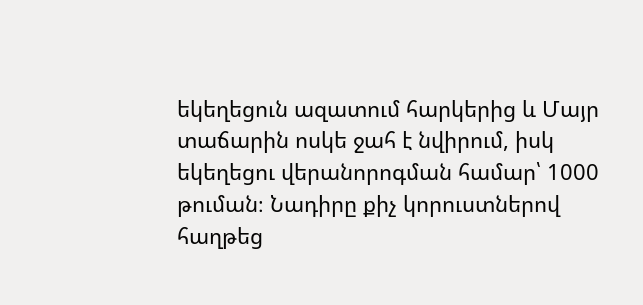եկեղեցուն ազատում հարկերից և Մայր տաճարին ոսկե ջահ է նվիրում, իսկ եկեղեցու վերանորոգման համար՝ 1000 թուման։ Նադիրը քիչ կորուստներով հաղթեց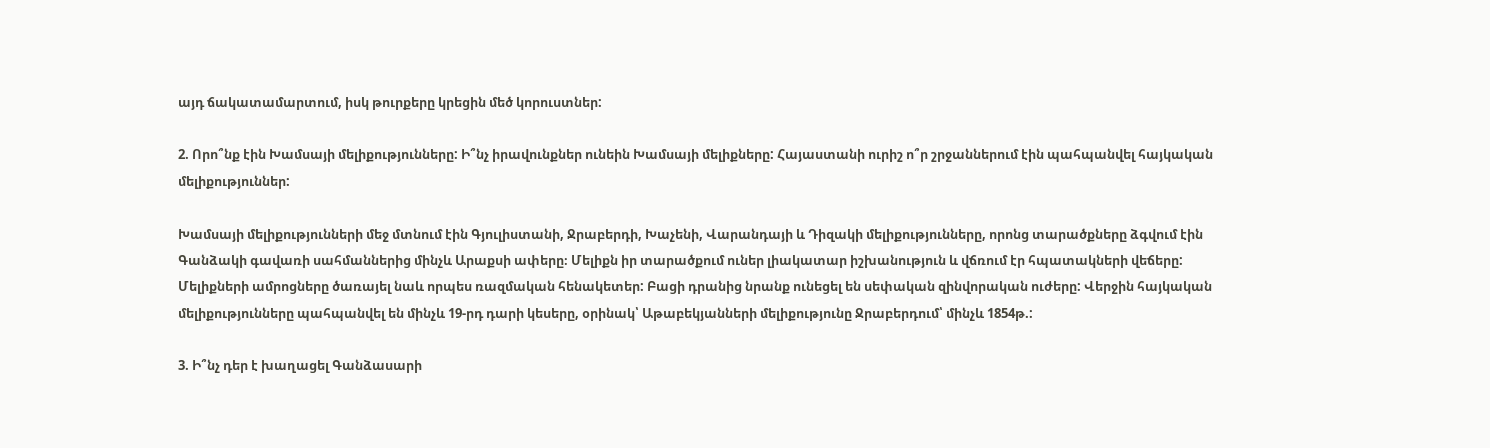այդ ճակատամարտում, իսկ թուրքերը կրեցին մեծ կորուստներ:

2. Որո՞նք էին Խամսայի մելիքությունները: Ի՞նչ իրավունքներ ունեին Խամսայի մելիքները: Հայաստանի ուրիշ ո՞ր շրջաններում էին պահպանվել հայկական մելիքություններ:

Խամսայի մելիքությունների մեջ մտնում էին Գյուլիստանի, Ջրաբերդի, Խաչենի, Վարանդայի և Դիզակի մելիքությունները, որոնց տարածքները ձգվում էին Գանձակի գավառի սահմաններից մինչև Արաքսի ափերը։ Մելիքն իր տարածքում ուներ լիակատար իշխանություն և վճռում էր հպատակների վեճերը: Մելիքների ամրոցները ծառայել նաև որպես ռազմական հենակետեր: Բացի դրանից նրանք ունեցել են սեփական զինվորական ուժերը: Վերջին հայկական մելիքությունները պահպանվել են մինչև 19-րդ դարի կեսերը, օրինակ՝ Աթաբեկյանների մելիքությունը Ջրաբերդում՝ մինչև 1854թ.:

3. Ի՞նչ դեր է խաղացել Գանձասարի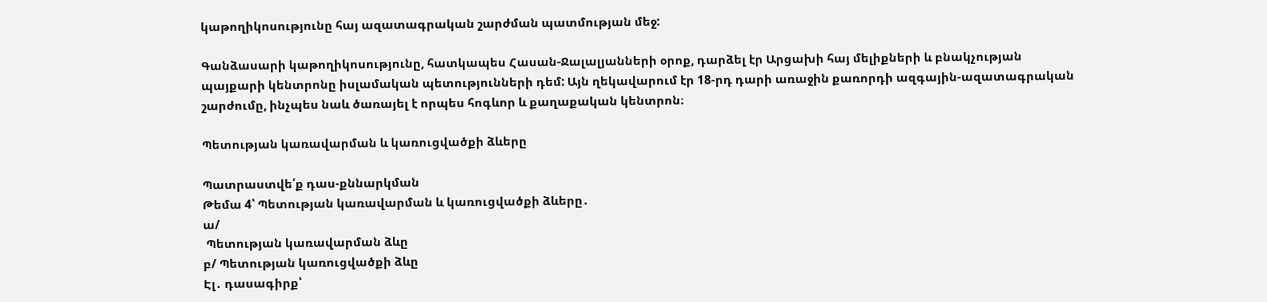կաթողիկոսությունը հայ ազատագրական շարժման պատմության մեջ:

Գանձասարի կաթողիկոսությունը, հատկապես Հասան-Ջալալյանների օրոք, դարձել էր Արցախի հայ մելիքների և բնակչության պայքարի կենտրոնը իսլամական պետությունների դեմ: Այն ղեկավարում էր 18-րդ դարի առաջին քառորդի ազգային-ազատագրական շարժումը, ինչպես նաև ծառայել է որպես հոգևոր և քաղաքական կենտրոն։

Պետության կառավարման և կառուցվածքի ձևերը

Պատրաստվե՛ք դաս-քննարկման
Թեմա 4՝ Պետության կառավարման և կառուցվածքի ձևերը․
ա/
 Պետության կառավարման ձևը
բ/ Պետության կառուցվածքի ձևը
Էլ․ դասագիրք՝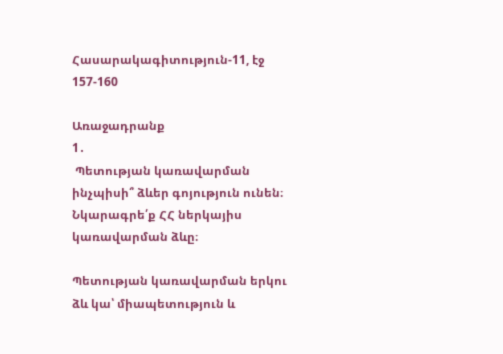Հասարակագիտություն-11, էջ 157-160

Առաջադրանք
1․
 Պետության կառավարման ինչպիսի՞ ձևեր գոյություն ունեն։ Նկարագրե՛ք ՀՀ ներկայիս կառավարման ձևը։

Պետության կառավարման երկու ձև կա՝ միապետություն և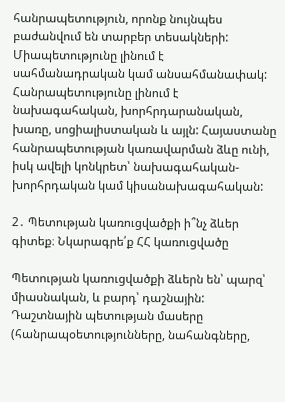հանրապետություն, որոնք նույնպես բաժանվում են տարբեր տեսակների: Միապետությունը լինում է սահմանադրական կամ անսահմանափակ: Հանրապետությունը լինում է նախագահական, խորհրդարանական, խառը, սոցիալիստական և այլն: Հայաստանը հանրապետության կառավարման ձևը ունի, իսկ ավելի կոնկրետ՝ նախագահական-խորհրդական կամ կիսանախագահական:

2․ Պետության կառուցվածքի ի՞նչ ձևեր գիտեք։ Նկարագրե՛ք ՀՀ կառուցվածը

Պետության կառուցվածքի ձևերն են՝ պարզ՝ միասնական, և բարդ՝ դաշնային: Դաշտնային պետության մասերը (հանրապօետությունները, նահանգները,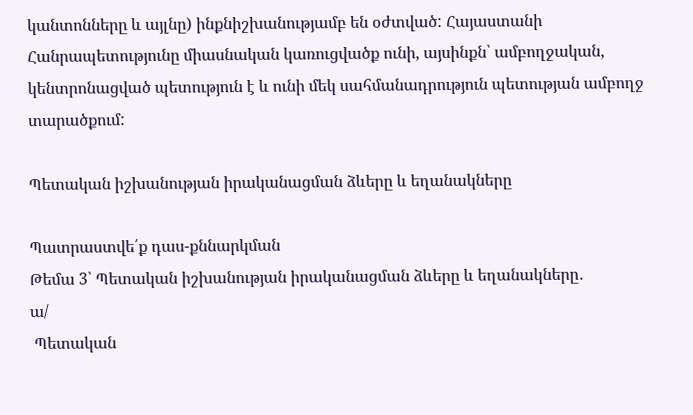կանտոնները և այլնը) ինքնիշխանությամբ են օժտված: Հայաստանի Հանրապետությունը միասնական կառուցվածք ունի, այսինքն՝ ամբողջական, կենտրոնացված պետություն է և ունի մեկ սահմանադրություն պետության ամբողջ տարածքում:

Պետական իշխանության իրականացման ձևերը և եղանակները

Պատրաստվե՛ք դաս-քննարկման
Թեմա 3՝ Պետական իշխանության իրականացման ձևերը և եղանակները․
ա/
 Պետական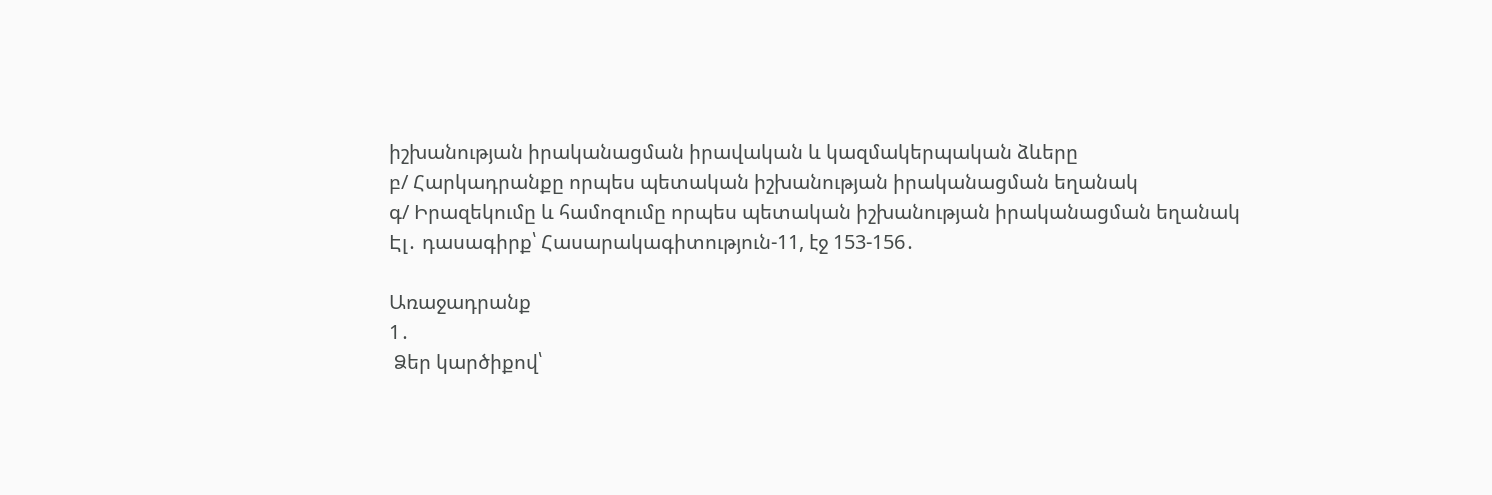իշխանության իրականացման իրավական և կազմակերպական ձևերը
բ/ Հարկադրանքը որպես պետական իշխանության իրականացման եղանակ
գ/ Իրազեկումը և համոզումը որպես պետական իշխանության իրականացման եղանակ
Էլ․ դասագիրք՝ Հասարակագիտություն-11, էջ 153-156․

Առաջադրանք
1․
 Ձեր կարծիքով՝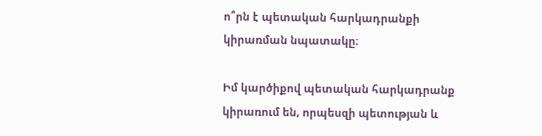ո՞րն է պետական հարկադրանքի կիրառման նպատակը։

Իմ կարծիքով պետական հարկադրանք կիրառում են, որպեսզի պետության և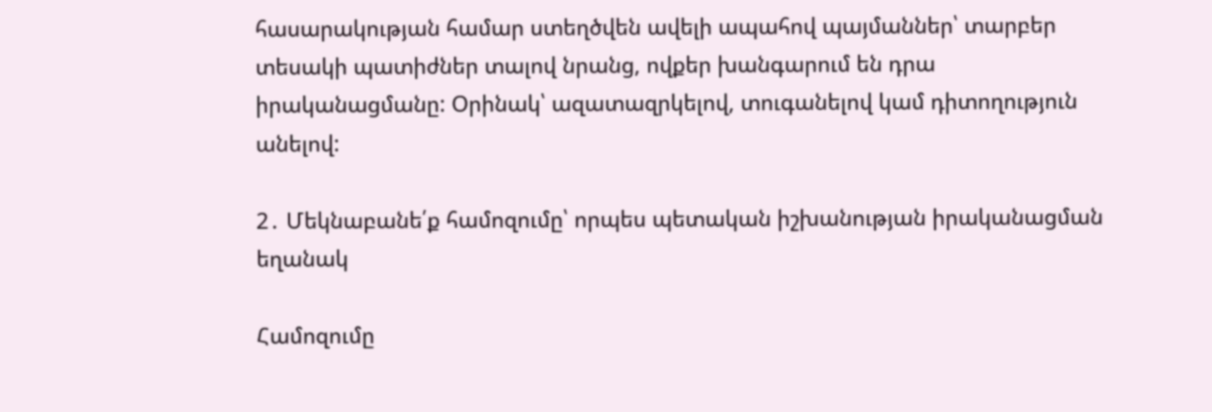հասարակության համար ստեղծվեն ավելի ապահով պայմաններ՝ տարբեր տեսակի պատիժներ տալով նրանց, ովքեր խանգարում են դրա իրականացմանը: Օրինակ՝ ազատազրկելով, տուգանելով կամ դիտողություն անելով:

2․ Մեկնաբանե՛ք համոզումը՝ որպես պետական իշխանության իրականացման եղանակ

Համոզումը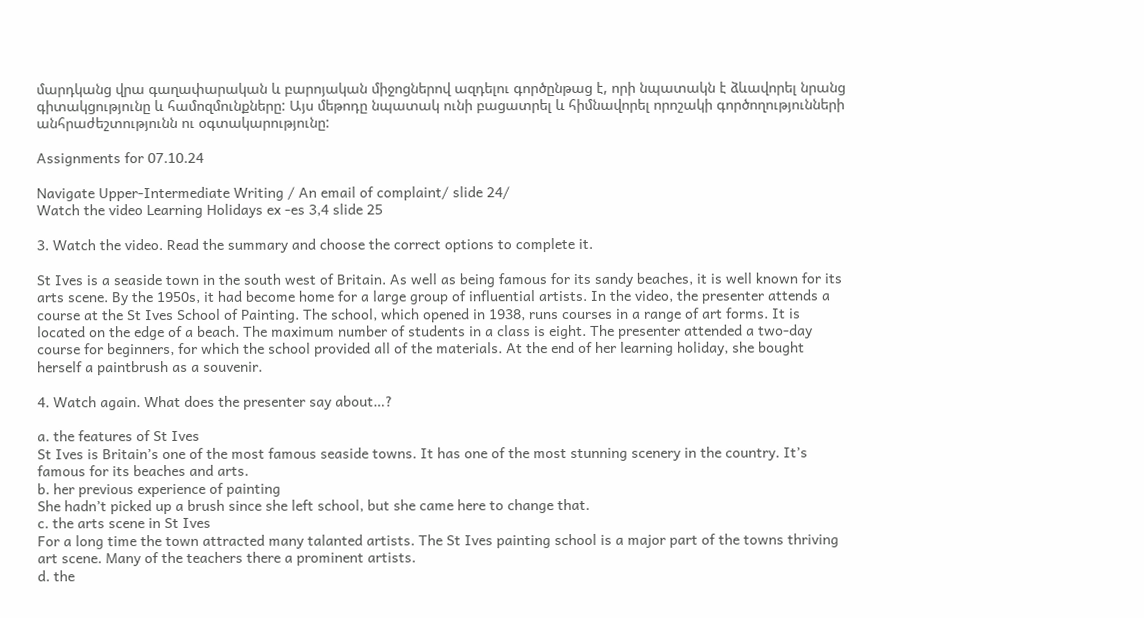մարդկանց վրա գաղափարական և բարոյական միջոցներով ազդելու գործընթաց է, որի նպատակն է ձևավորել նրանց գիտակցությունը և համոզմունքները: Այս մեթոդը նպատակ ունի բացատրել և հիմնավորել որոշակի գործողությունների անհրաժեշտությունն ու օգտակարությունը:

Assignments for 07.10.24

Navigate Upper-Intermediate Writing / An email of complaint/ slide 24/
Watch the video Learning Holidays ex -es 3,4 slide 25

3. Watch the video. Read the summary and choose the correct options to complete it.

St Ives is a seaside town in the south west of Britain. As well as being famous for its sandy beaches, it is well known for its arts scene. By the 1950s, it had become home for a large group of influential artists. In the video, the presenter attends a course at the St Ives School of Painting. The school, which opened in 1938, runs courses in a range of art forms. It is located on the edge of a beach. The maximum number of students in a class is eight. The presenter attended a two-day course for beginners, for which the school provided all of the materials. At the end of her learning holiday, she bought herself a paintbrush as a souvenir.

4. Watch again. What does the presenter say about…?

a. the features of St Ives
St Ives is Britain’s one of the most famous seaside towns. It has one of the most stunning scenery in the country. It’s famous for its beaches and arts.
b. her previous experience of painting
She hadn’t picked up a brush since she left school, but she came here to change that.
c. the arts scene in St Ives
For a long time the town attracted many talanted artists. The St Ives painting school is a major part of the towns thriving art scene. Many of the teachers there a prominent artists.
d. the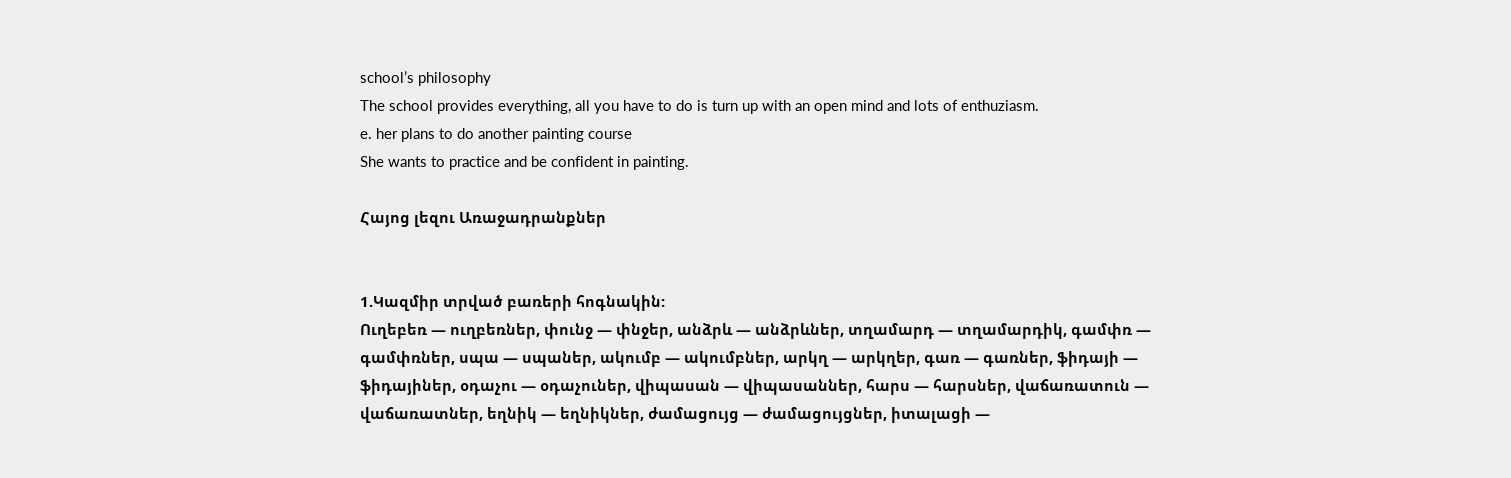school’s philosophy
The school provides everything, all you have to do is turn up with an open mind and lots of enthuziasm.
e. her plans to do another painting course
She wants to practice and be confident in painting.

Հայոց լեզու Առաջադրանքներ


1.Կազմիր տրված բառերի հոգնակին:
Ուղեբեռ — ուղբեռներ, փունջ — փնջեր, անձրև — անձրևներ, տղամարդ — տղամարդիկ, գամփռ — գամփռներ, սպա — սպաներ, ակումբ — ակումբներ, արկղ — արկղեր, գառ — գառներ, ֆիդայի — ֆիդայիներ, օդաչու — օդաչուներ, վիպասան — վիպասաններ, հարս — հարսներ, վաճառատուն — վաճառատներ, եղնիկ — եղնիկներ, ժամացույց — ժամացույցներ, իտալացի —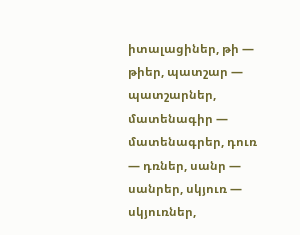իտալացիներ, թի — թիեր, պատշար — պատշարներ, մատենագիր — մատենագրեր, դուռ — դռներ, սանր — սանրեր, սկյուռ — սկյուռներ,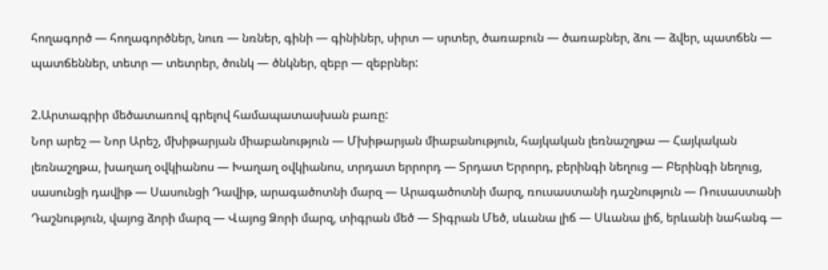հողագործ — հողագործներ, նուռ — նռներ, գինի — գինիներ, սիրտ — սրտեր, ծառաբուն — ծառաբներ, ձու — ձվեր, պատճեն — պատճեններ, տետր — տետրեր, ծունկ — ծնկներ, զեբր — զեբրներ:

2.Արտագրիր մեծատառով գրելով համապատասխան բառը:
Նոր արեշ — Նոր Արեշ, մխիթարյան միաբանություն — Մխիթարյան միաբանություն, հայկական լեռնաշղթա — Հայկական լեռնաշղթա, խաղաղ օվկիանոս — Խաղաղ օվկիանոս, տրդատ երրորդ — Տրդատ Երրորդ, բերինգի նեղուց — Բերինգի նեղուց, սասունցի դավիթ — Սասունցի Դավիթ, արագածոտնի մարզ — Արագածոտնի մարզ, ռուսաստանի դաշնություն — Ռուսաստանի Դաշնություն, վայոց ձորի մարզ — Վայոց Ձորի մարզ, տիգրան մեծ — Տիգրան Մեծ, սևանա լիճ — Սևանա լիճ, երևանի նահանգ —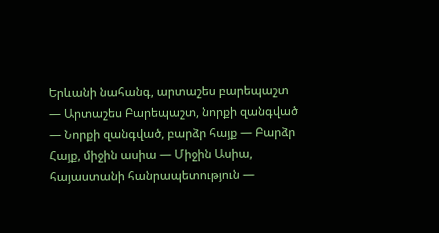Երևանի նահանգ, արտաշես բարեպաշտ — Արտաշես Բարեպաշտ, նորքի զանգված — Նորքի զանգված, բարձր հայք — Բարձր Հայք, միջին ասիա — Միջին Ասիա, հայաստանի հանրապետություն —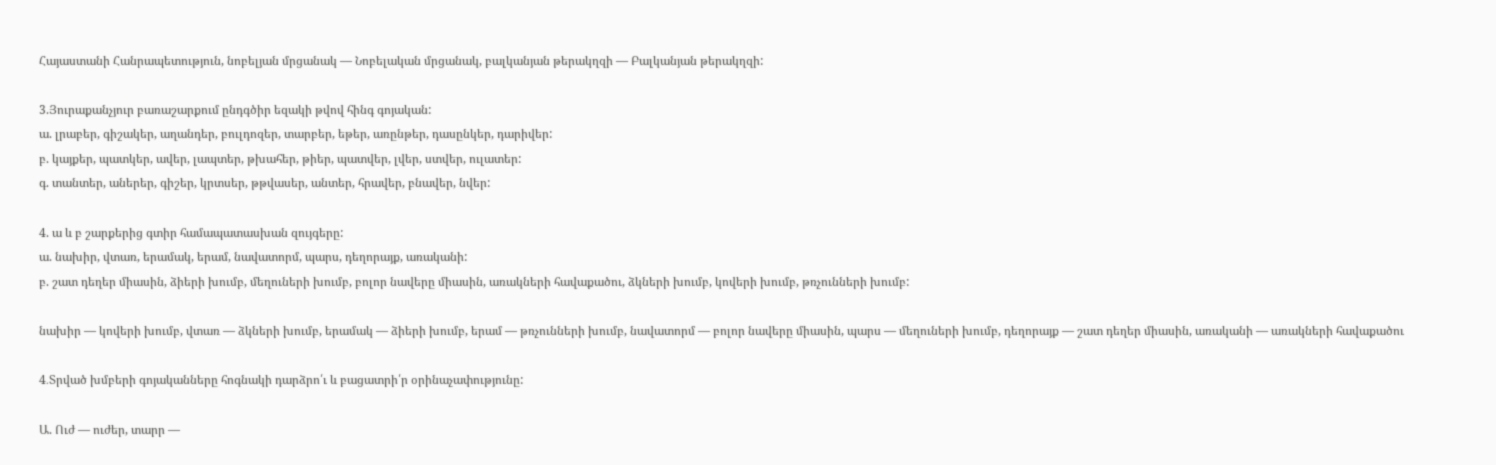Հայաստանի Հանրապետություն, նոբելյան մրցանակ — Նոբելական մրցանակ, բալկանյան թերակղզի — Բալկանյան թերակղզի:

3.Յուրաքանչյուր բառաշարքում ընդգծիր եզակի թվով հինգ գոյական:
ա. լրաբեր, գիշակեր, աղանդեր, բուլդոզեր, տարբեր, եթեր, առընթեր, դասընկեր, դարիվեր:
բ. կայքեր, պատկեր, ավեր, լապտեր, թխահեր, թիեր, պատվեր, լվեր, ստվեր, ուլատեր:
գ. տանտեր, աներեր, գիշեր, կրտսեր, թթվասեր, անտեր, հրավեր, բնավեր, նվեր:

4. ա և բ շարքերից գտիր համապատասխան զույգերը:
ա. նախիր, վտառ, երամակ, երամ, նավատորմ, պարս, դեղորայք, առականի:
բ. շատ դեղեր միասին, ձիերի խումբ, մեղուների խումբ, բոլոր նավերը միասին, առակների հավաքածու, ձկների խումբ, կովերի խումբ, թռչունների խումբ:

նախիր — կովերի խումբ, վտառ — ձկների խումբ, երամակ — ձիերի խումբ, երամ — թռչունների խումբ, նավատորմ — բոլոր նավերը միասին, պարս — մեղուների խումբ, դեղորայք — շատ դեղեր միասին, առականի — առակների հավաքածու

4․Տրված խմբերի գոյականները հոգնակի դարձրո՛ւ և բացատրի՛ր օրինաչափությունը:

Ա. Ուժ — ուժեր, տարր —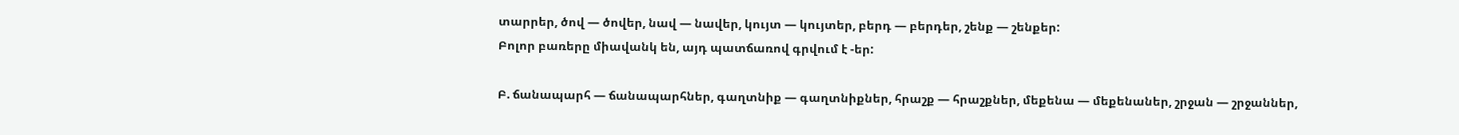տարրեր, ծով — ծովեր, նավ — նավեր, կույտ — կույտեր, բերդ — բերդեր, շենք — շենքեր:
Բոլոր բառերը միավանկ են, այդ պատճառով գրվում է -եր:

Բ. ճանապարհ — ճանապարհներ, գաղտնիք — գաղտնիքներ, հրաշք — հրաշքներ, մեքենա — մեքենաներ, շրջան — շրջաններ,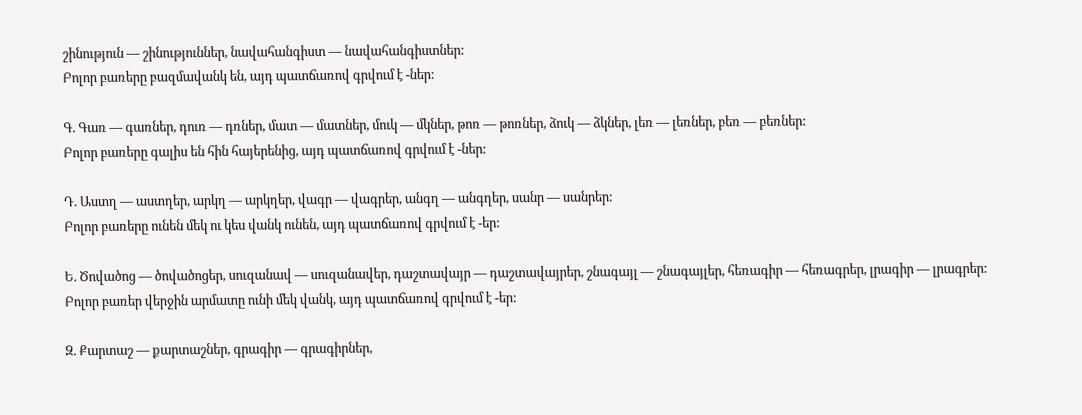շինություն — շինություններ, նավահանգիստ — նավահանգիստներ:
Բոլոր բառերը բազմավանկ են, այդ պատճառով գրվում է -ներ:

Գ. Գառ — գառներ, դուռ — դռներ, մատ — մատներ, մուկ — մկներ, թոռ — թոռներ, ձուկ — ձկներ, լեռ — լեռներ, բեռ — բեռներ:
Բոլոր բառերը գալիս են հին հայերենից, այդ պատճառով գրվում է -ներ:

Դ. Աստղ — աստղեր, արկղ — արկղեր, վագր — վագրեր, անգղ — անգղեր, սանր — սանրեր:
Բոլոր բառերը ունեն մեկ ու կես վանկ ունեն, այդ պատճառով գրվում է -եր:

Ե. Ծովածոց — ծովածոցեր, սուզանավ — սուզանավեր, դաշտավայր — դաշտավայրեր, շնագայլ — շնագայլեր, հեռագիր — հեռագրեր, լրագիր — լրագրեր:
Բոլոր բառեր վերջին արմատը ունի մեկ վանկ, այդ պատճառով գրվում է -եր:

Զ. Քարտաշ — քարտաշներ, գրագիր — գրագիրներ,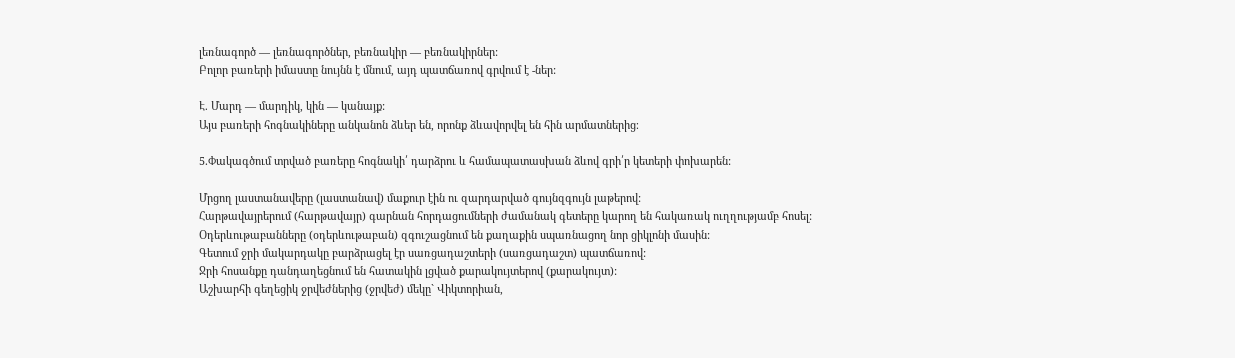լեռնագործ — լեռնագործներ, բեռնակիր — բեռնակիրներ:
Բոլոր բառերի իմաստը նույնն է մնում, այդ պատճառով գրվում է -ներ:

Է. Մարդ — մարդիկ, կին — կանայք:
Այս բառերի հոգնակիները անկանոն ձևեր են, որոնք ձևավորվել են հին արմատներից։

5․Փակագծում տրված բառերը հոգնակի՛ դարձրու և համապատասխան ձևով գրի՛ր կետերի փոխարեն:

Մրցող լաստանավերը (լաստանավ) մաքուր էին ու զարդարված գույնզգույն լաթերով:
Հարթավայրերում (հարթավայր) գարնան հորդացումների ժամանակ գետերը կարող են հակառակ ուղղությամբ հոսել:
Օդերևութաբանները (օդերևութաբան) զգուշացնում են քաղաքին սպառնացող նոր ցիկլոնի մասին:
Գետում ջրի մակարդակը բարձրացել էր սառցադաշտերի (սառցադաշտ) պատճառով:
Ջրի հոսանքը դանդաղեցնում են հատակին լցված քարակույտերով (քարակույտ):
Աշխարհի գեղեցիկ ջրվեժներից (ջրվեժ) մեկը` Վիկտորիան,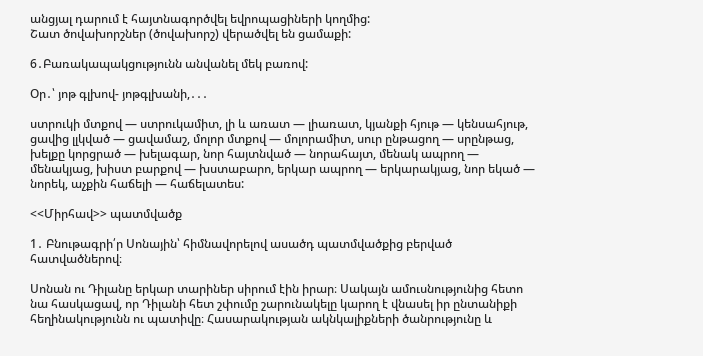անցյալ դարում է հայտնագործվել եվրոպացիների կողմից:
Շատ ծովախորշներ (ծովախորշ) վերածվել են ցամաքի:

6․Բառակապակցությունն անվանել մեկ բառով:

Օր․՝ յոթ գլխով- յոթգլխանի,․․․

ստրուկի մտքով — ստրուկամիտ, լի և առատ — լիառատ, կյանքի հյութ — կենսահյութ, ցավից լլկված — ցավամաշ, մոլոր մտքով — մոլորամիտ, սուր ընթացող — սրընթաց, խելքը կորցրած — խելագար, նոր հայտնված — նորահայտ, մենակ ապրող — մենակյաց, խիստ բարքով — խստաբարո, երկար ապրող — երկարակյաց, նոր եկած — նորեկ, աչքին հաճելի — հաճելատես:

<<Միրհավ>> պատմվածք

1․ Բնութագրի՛ր Սոնային՝ հիմնավորելով ասածդ պատմվածքից բերված հատվածներով։

Սոնան ու Դիլանը երկար տարիներ սիրում էին իրար։ Սակայն ամուսնությունից հետո նա հասկացավ, որ Դիլանի հետ շփումը շարունակելը կարող է վնասել իր ընտանիքի հեղինակությունն ու պատիվը։ Հասարակության ակնկալիքների ծանրությունը և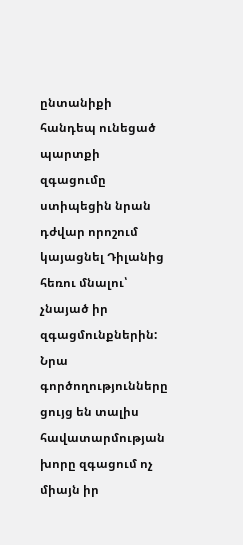ընտանիքի հանդեպ ունեցած պարտքի զգացումը ստիպեցին նրան դժվար որոշում կայացնել Դիլանից հեռու մնալու՝ չնայած իր զգացմունքներին: Նրա գործողությունները ցույց են տալիս հավատարմության խորը զգացում ոչ միայն իր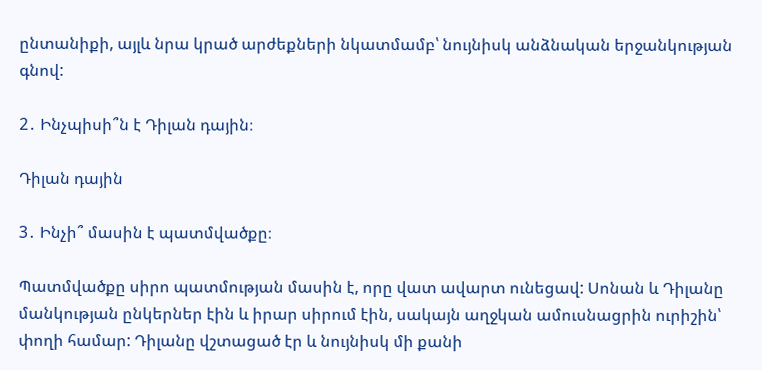ընտանիքի, այլև նրա կրած արժեքների նկատմամբ՝ նույնիսկ անձնական երջանկության գնով:

2․ Ինչպիսի՞ն է Դիլան դային։

Դիլան դային

3․ Ինչի՞ մասին է պատմվածքը։

Պատմվածքը սիրո պատմության մասին է, որը վատ ավարտ ունեցավ: Սոնան և Դիլանը մանկության ընկերներ էին և իրար սիրում էին, սակայն աղջկան ամուսնացրին ուրիշին՝ փողի համար: Դիլանը վշտացած էր և նույնիսկ մի քանի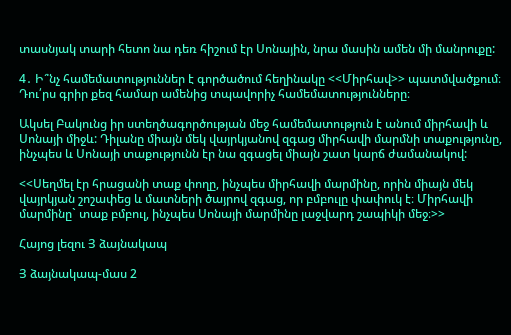տասնյակ տարի հետո նա դեռ հիշում էր Սոնային, նրա մասին ամեն մի մանրուքը:

4․ Ի՞նչ համեմատություններ է գործածում հեղինակը <<Միրհավ>> պատմվածքում։ Դու՛րս գրիր քեզ համար ամենից տպավորիչ համեմատությունները։

Ակսել Բակունց իր ստեղծագործության մեջ համեմատություն է անում միրհավի և Սոնայի միջև: Դիլանը միայն մեկ վայրկյանով զգաց միրհավի մարմնի տաքությունը, ինչպես և Սոնայի տաքությունն էր նա զգացել միայն շատ կարճ ժամանակով:

<<Սեղմել էր հրացանի տաք փողը, ինչպես միրհավի մարմինը, որին միայն մեկ վայրկյան շոշափեց և մատների ծայրով զգաց, որ բմբուլը փափուկ է։ Միրհավի մարմինը` տաք բմբուլ, ինչպես Սոնայի մարմինը լաջվարդ շապիկի մեջ։>>

Հայոց լեզու Յ ձայնակապ

Յ ձայնակապ-մաս 2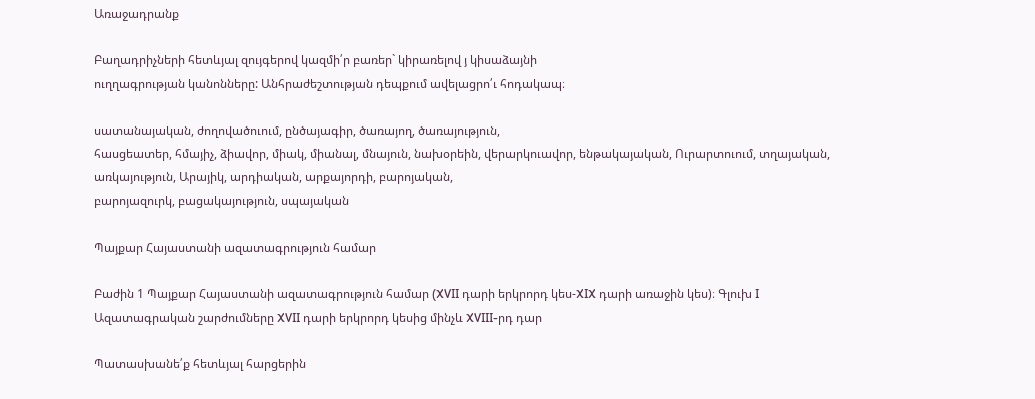Առաջադրանք

Բաղադրիչների հետևյալ զույգերով կազմի՛ր բառեր` կիրառելով յ կիսաձայնի
ուղղագրության կանոնները: Անհրաժեշտության դեպքում ավելացրո՛ւ հոդակապ։

սատանայական, ժողովածուում, ընծայագիր, ծառայող, ծառայություն,
հասցեատեր, հմայիչ, ձիավոր, միակ, միանալ, մնայուն, նախօրեին, վերարկուավոր, ենթակայական, Ուրարտուում, տղայական,
առկայություն, Արայիկ, արդիական, արքայորդի, բարոյական,
բարոյազուրկ, բացակայություն, սպայական

Պայքար Հայաստանի ազատագրություն համար

Բաժին 1 Պայքար Հայաստանի ազատագրություն համար (XVII դարի երկրորդ կես-XIX դարի առաջին կես)։ Գլուխ I Ազատագրական շարժումները XVII դարի երկրորդ կեսից մինչև XVIII-րդ դար

Պատասխանե՛ք հետևյալ հարցերին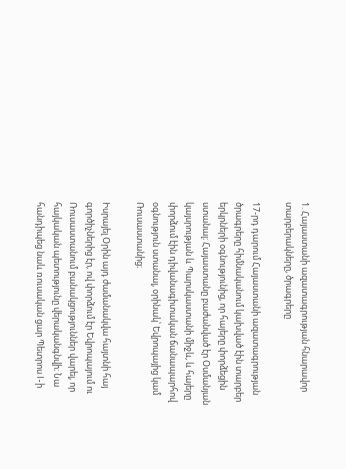1. Հայաստանի ազատագրության հնարավոր տարբերակները, ծրագրերը

17-րդ դարում Հայաստանի ազատագրության ծրագրերը հիմնականում կախված էին տարբեր երկրների օգնությունից, որ հայերը փորձեցին ստանալ։ Հայաստանը բաժանված էր Օսմանյան կայսրության և Պարսկաստանի միջև, և հայերը փորձում էին դիվանագիտական ճանապարհով օգնություն ստանալ, օրինակ՝ Եվրոպայից կամ Ռուսաստանից։

Իսրայել Օրին այդ ժամանակվա հայտնի հայ գործիչներից էր, ով փորձում էր Եվրոպայում ու Ռուսաստանում բանակցություններ վարել, որ հայկական պետությունը վերականգնվի։ Նա հանդիպեց նաև ռուսական ցար Պետրոս I-ի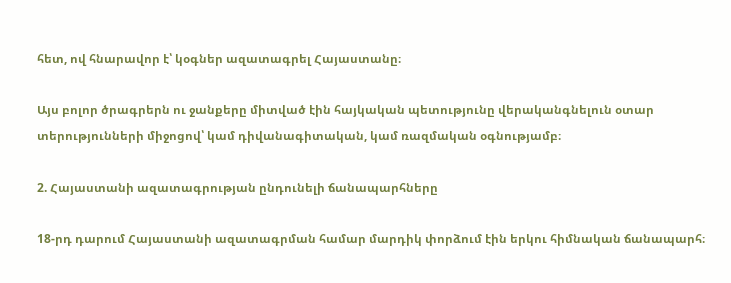հետ, ով հնարավոր է՝ կօգներ ազատագրել Հայաստանը։

Այս բոլոր ծրագրերն ու ջանքերը միտված էին հայկական պետությունը վերականգնելուն օտար տերությունների միջոցով՝ կամ դիվանագիտական, կամ ռազմական օգնությամբ։

2. Հայաստանի ազատագրության ընդունելի ճանապարհները

18-րդ դարում Հայաստանի ազատագրման համար մարդիկ փորձում էին երկու հիմնական ճանապարհ։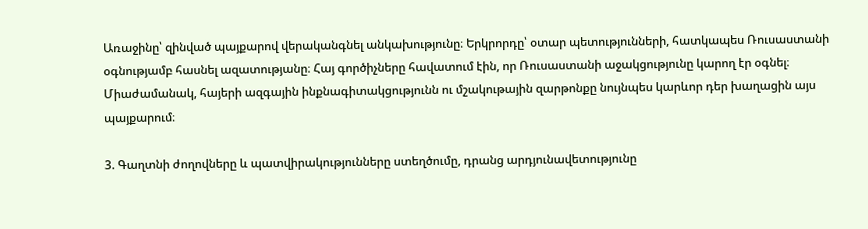Առաջինը՝ զինված պայքարով վերականգնել անկախությունը։ Երկրորդը՝ օտար պետությունների, հատկապես Ռուսաստանի օգնությամբ հասնել ազատությանը։ Հայ գործիչները հավատում էին, որ Ռուսաստանի աջակցությունը կարող էր օգնել։ Միաժամանակ, հայերի ազգային ինքնագիտակցությունն ու մշակութային զարթոնքը նույնպես կարևոր դեր խաղացին այս պայքարում։

3. Գաղտնի ժողովները և պատվիրակությունները ստեղծումը, դրանց արդյունավետությունը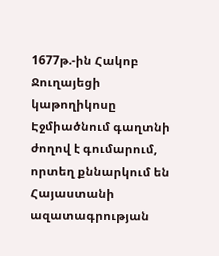1677թ.-ին Հակոբ Ջուղայեցի կաթողիկոսը Էջմիածնում գաղտնի ժողով է գումարում, որտեղ քննարկում են Հայաստանի ազատագրության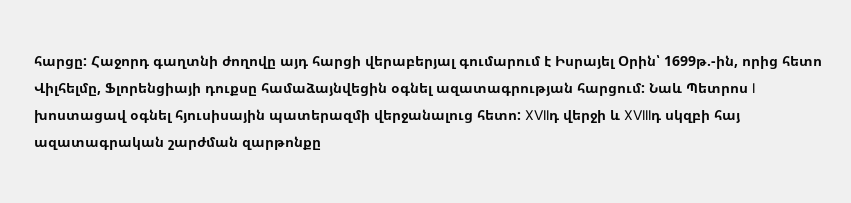հարցը: Հաջորդ գաղտնի ժողովը այդ հարցի վերաբերյալ գումարում է Իսրայել Օրին՝ 1699թ.-ին, որից հետո Վիլհելմը, Ֆլորենցիայի դուքսը համաձայնվեցին օգնել ազատագրության հարցում: Նաև Պետրոս I խոստացավ օգնել հյուսիսային պատերազմի վերջանալուց հետո: XVIIդ վերջի և XVIIIդ սկզբի հայ ազատագրական շարժման զարթոնքը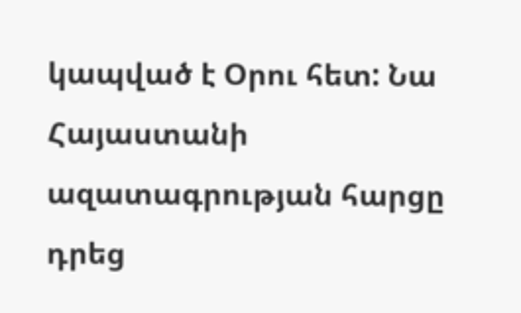կապված է Օրու հետ: Նա Հայաստանի ազատագրության հարցը դրեց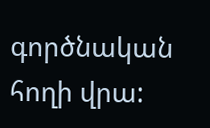գործնական հողի վրա: